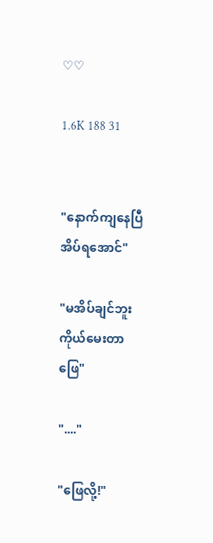♡♡

1.6K 188 31


"နောက်ကျနေပြီ အိပ်ရအောင်"

"မအိပ်ချင်ဘူး ကိုယ်မေးတာဖြေ"

"...."

"ဖြေလို့!"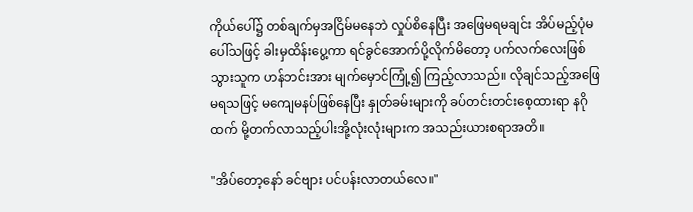ကိုယ်ပေါ်၌ တစ်ချက်မှအငြိမ်မနေဘဲ လှုပ်စိနေပြီး အဖြေမရမချင်း အိပ်မည့်ပုံမပေါ်သဖြင့် ခါးမှထိန်းပွေ့ကာ ရင်ခွင်အောက်ပို့လိုက်မိတော့ ပက်လက်လေးဖြစ်သွားသူက ဟန်ဘင်းအား မျက်မှောင်ကြုံ့၍ ကြည့်လာသည်။ လိုချင်သည့်အဖြေမရသဖြင့် မကျေမနပ်ဖြစ်နေပြီး နှုတ်ခမ်းများကို ခပ်တင်းတင်းစေ့ထားရာ နဂိုထက် မို့တက်လာသည့်ပါးအို့လုံးလုံးများက အသည်းယားစရာအတိ။

"အိပ်တော့နော် ခင်ဗျား ပင်ပန်းလာတယ်လေ။"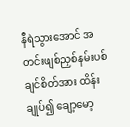နီရဲသွားအောင် အတင်းဖျစ်ညှစ်နမ်းပစ်ချင်စိတ်အား ထိန်းချုပ်၍ ချော့မော့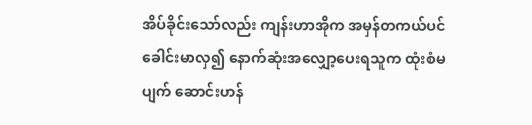အိပ်ခိုင်းသော်လည်း ကျန်းဟာအိုက အမှန်တကယ်ပင် ခေါင်းမာလှ၍ နောက်ဆုံးအလျှော့ပေးရသူက ထုံးစံမပျက် ဆောင်းဟန်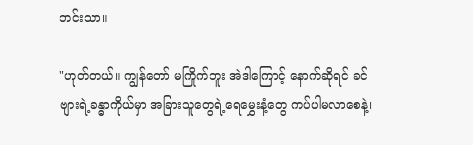ဘင်းသာ။

"ဟုတ်တယ်။ ကျွန်တော် မကြိုက်ဘူး အဲဒါကြောင့် နောက်ဆိုရင် ခင်ဗျားရဲ့ခန္ဓာကိုယ်မှာ အခြားသူတွေရဲ့ရေမွှေးနံ့တွေ ကပ်ပါမလာစေနဲ့၊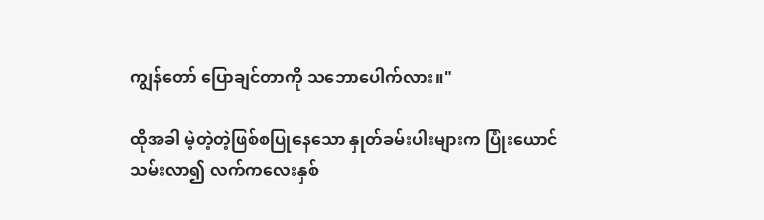ကျွန်တော် ပြောချင်တာကို သဘောပေါက်လား။"

ထိုအခါ မဲ့တဲ့တဲ့ဖြစ်စပြုနေသော နှုတ်ခမ်းပါးများက ပြုံးယောင်သမ်းလာ၍ လက်ကလေးနှစ်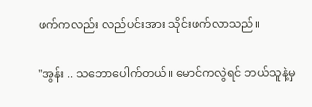ဖက်ကလည်း လည်ပင်းအား သိုင်းဖက်လာသည်။

"အွန်း .. သဘောပေါက်တယ်။ မောင်ကလွဲရင် ဘယ်သူနဲ့မှ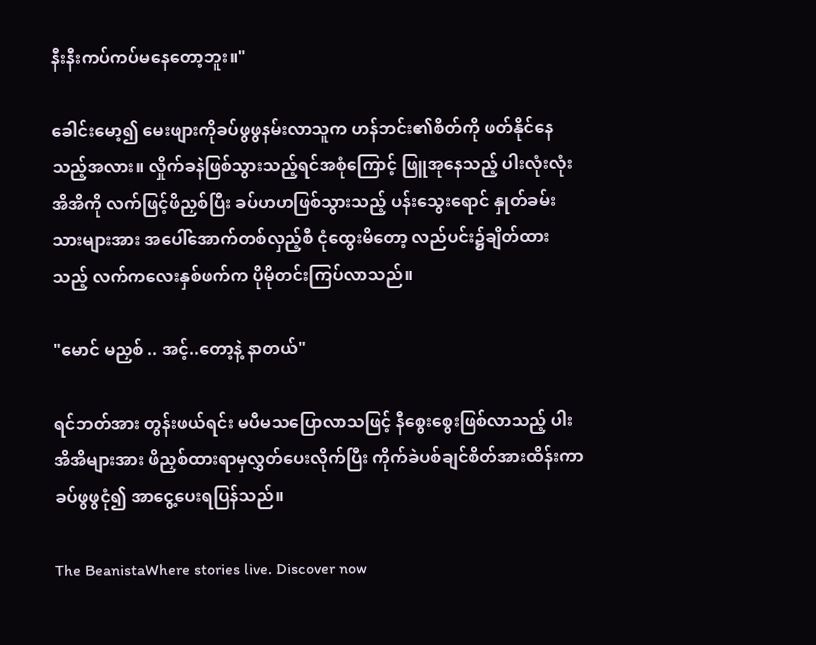နီးနီးကပ်ကပ်မနေတော့ဘူး။"

ခေါင်းမော့၍ မေးဖျားကိုခပ်ဖွဖွနမ်းလာသူက ဟန်ဘင်း၏စိတ်ကို ဖတ်နိုင်နေသည့်အလား။ လှိုက်ခနဲဖြစ်သွားသည့်ရင်အစုံကြောင့် ဖြူအုနေသည့် ပါးလုံးလုံးအိအိကို လက်ဖြင့်ဖိညှစ်ပြီး ခပ်ဟဟဖြစ်သွားသည့် ပန်းသွေးရောင် နှုတ်ခမ်းသားများအား အပေါ်အောက်တစ်လှည့်စီ ငုံထွေးမိတော့ လည်ပင်း၌ချိတ်ထားသည့် လက်ကလေးနှစ်ဖက်က ပိုမိုတင်းကြပ်လာသည်။

"မောင် မညှစ် .. အင့်..တော့နဲ့ နာတယ်"

ရင်ဘတ်အား တွန်းဖယ်ရင်း မပီမသပြောလာသဖြင့် နီစွေးစွေးဖြစ်လာသည့် ပါးအိအိများအား ဖိညှစ်ထားရာမှလွှတ်ပေးလိုက်ပြီး ကိုက်ခဲပစ်ချင်စိတ်အားထိန်းကာ ခပ်ဖွဖွငုံ၍ အာငွေ့ပေးရပြန်သည်။

The BeanistaWhere stories live. Discover now